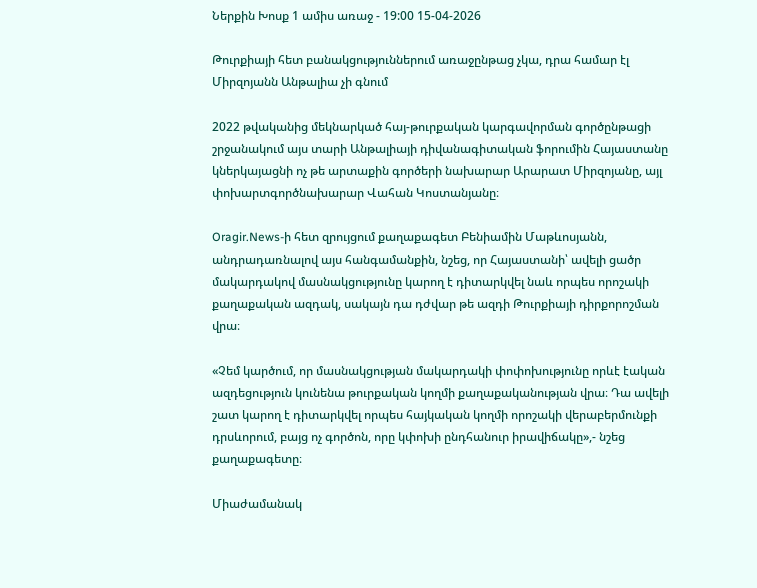Ներքին Խոսք 1 ամիս առաջ - 19:00 15-04-2026

Թուրքիայի հետ բանակցություններում առաջընթաց չկա, դրա համար էլ Միրզոյանն Անթալիա չի գնում

2022 թվականից մեկնարկած հայ-թուրքական կարգավորման գործընթացի շրջանակում այս տարի Անթալիայի դիվանագիտական ֆորումին Հայաստանը կներկայացնի ոչ թե արտաքին գործերի նախարար Արարատ Միրզոյանը, այլ փոխարտգործնախարար Վահան Կոստանյանը։

Oragir.News-ի հետ զրույցում քաղաքագետ Բենիամին Մաթևոսյանն, անդրադառնալով այս հանգամանքին, նշեց, որ Հայաստանի՝ ավելի ցածր մակարդակով մասնակցությունը կարող է դիտարկվել նաև որպես որոշակի քաղաքական ազդակ, սակայն դա դժվար թե ազդի Թուրքիայի դիրքորոշման վրա։

«Չեմ կարծում, որ մասնակցության մակարդակի փոփոխությունը որևէ էական ազդեցություն կունենա թուրքական կողմի քաղաքականության վրա։ Դա ավելի շատ կարող է դիտարկվել որպես հայկական կողմի որոշակի վերաբերմունքի դրսևորում, բայց ոչ գործոն, որը կփոխի ընդհանուր իրավիճակը»,- նշեց քաղաքագետը։

Միաժամանակ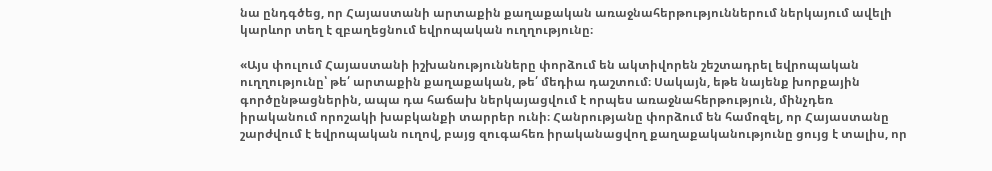նա ընդգծեց, որ Հայաստանի արտաքին քաղաքական առաջնահերթություններում ներկայում ավելի կարևոր տեղ է զբաղեցնում եվրոպական ուղղությունը։

«Այս փուլում Հայաստանի իշխանությունները փորձում են ակտիվորեն շեշտադրել եվրոպական ուղղությունը՝ թե՛ արտաքին քաղաքական, թե՛ մեդիա դաշտում։ Սակայն, եթե նայենք խորքային գործընթացներին, ապա դա հաճախ ներկայացվում է որպես առաջնահերթություն, մինչդեռ իրականում որոշակի խաբկանքի տարրեր ունի։ Հանրությանը փորձում են համոզել, որ Հայաստանը շարժվում է եվրոպական ուղով, բայց զուգահեռ իրականացվող քաղաքականությունը ցույց է տալիս, որ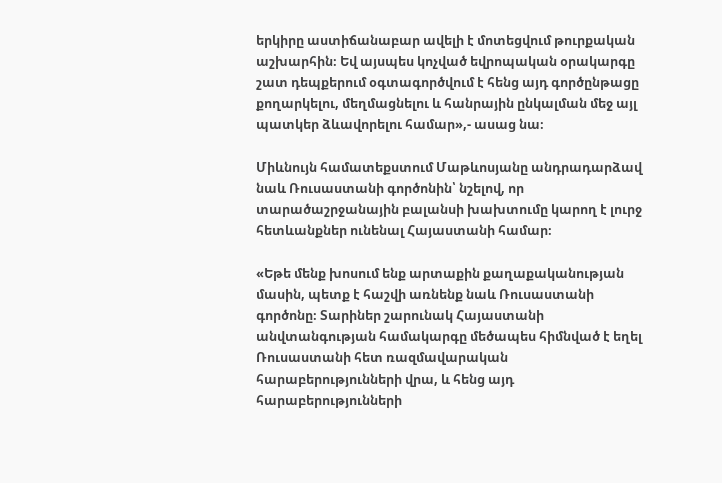երկիրը աստիճանաբար ավելի է մոտեցվում թուրքական աշխարհին։ Եվ այսպես կոչված եվրոպական օրակարգը շատ դեպքերում օգտագործվում է հենց այդ գործընթացը քողարկելու, մեղմացնելու և հանրային ընկալման մեջ այլ պատկեր ձևավորելու համար»,- ասաց նա։

Միևնույն համատեքստում Մաթևոսյանը անդրադարձավ նաև Ռուսաստանի գործոնին՝ նշելով, որ տարածաշրջանային բալանսի խախտումը կարող է լուրջ հետևանքներ ունենալ Հայաստանի համար։

«Եթե մենք խոսում ենք արտաքին քաղաքականության մասին, պետք է հաշվի առնենք նաև Ռուսաստանի գործոնը։ Տարիներ շարունակ Հայաստանի անվտանգության համակարգը մեծապես հիմնված է եղել Ռուսաստանի հետ ռազմավարական հարաբերությունների վրա, և հենց այդ հարաբերությունների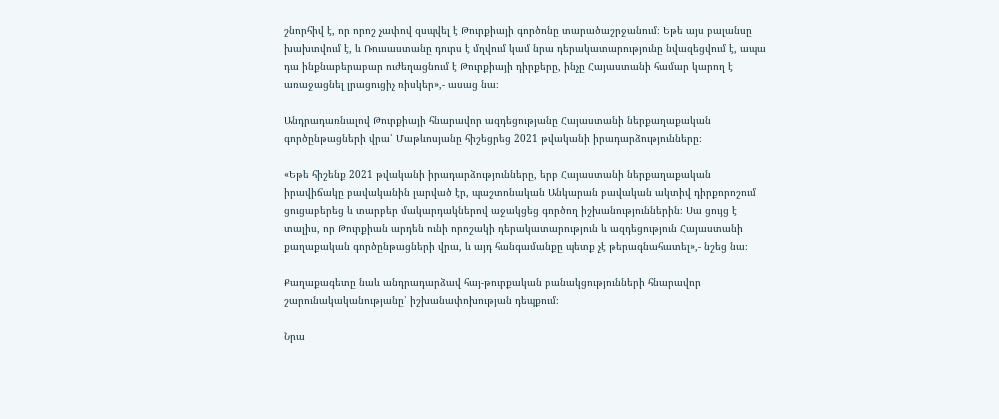շնորհիվ է, որ որոշ չափով զսպվել է Թուրքիայի գործոնը տարածաշրջանում։ Եթե այս բալանսը խախտվում է, և Ռուսաստանը դուրս է մղվում կամ նրա դերակատարությունը նվազեցվում է, ապա դա ինքնաբերաբար ուժեղացնում է Թուրքիայի դիրքերը, ինչը Հայաստանի համար կարող է առաջացնել լրացուցիչ ռիսկեր»,- ասաց նա։

Անդրադառնալով Թուրքիայի հնարավոր ազդեցությանը Հայաստանի ներքաղաքական գործընթացների վրա՝ Մաթևոսյանը հիշեցրեց 2021 թվականի իրադարձությունները։

«Եթե հիշենք 2021 թվականի իրադարձությունները, երբ Հայաստանի ներքաղաքական իրավիճակը բավականին լարված էր, պաշտոնական Անկարան բավական ակտիվ դիրքորոշում ցուցաբերեց և տարբեր մակարդակներով աջակցեց գործող իշխանություններին։ Սա ցույց է տալիս, որ Թուրքիան արդեն ունի որոշակի դերակատարություն և ազդեցություն Հայաստանի քաղաքական գործընթացների վրա, և այդ հանգամանքը պետք չէ թերագնահատել»,- նշեց նա։

Քաղաքագետը նաև անդրադարձավ հայ-թուրքական բանակցությունների հնարավոր շարունակականությանը՝ իշխանափոխության դեպքում։

Նրա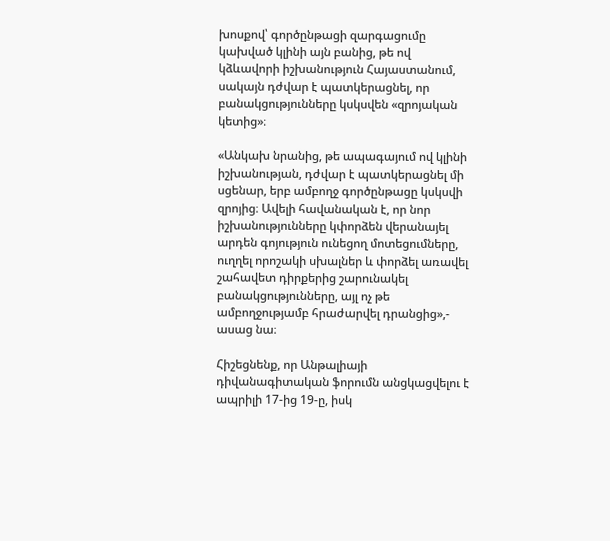խոսքով՝ գործընթացի զարգացումը կախված կլինի այն բանից, թե ով կձևավորի իշխանություն Հայաստանում, սակայն դժվար է պատկերացնել, որ բանակցությունները կսկսվեն «զրոյական կետից»։

«Անկախ նրանից, թե ապագայում ով կլինի իշխանության, դժվար է պատկերացնել մի սցենար, երբ ամբողջ գործընթացը կսկսվի զրոյից։ Ավելի հավանական է, որ նոր իշխանությունները կփորձեն վերանայել արդեն գոյություն ունեցող մոտեցումները, ուղղել որոշակի սխալներ և փորձել առավել շահավետ դիրքերից շարունակել բանակցությունները, այլ ոչ թե ամբողջությամբ հրաժարվել դրանցից»,- ասաց նա։

Հիշեցնենք, որ Անթալիայի դիվանագիտական ֆորումն անցկացվելու է ապրիլի 17-ից 19-ը, իսկ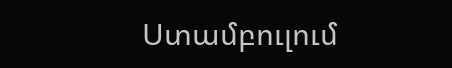Ստամբուլում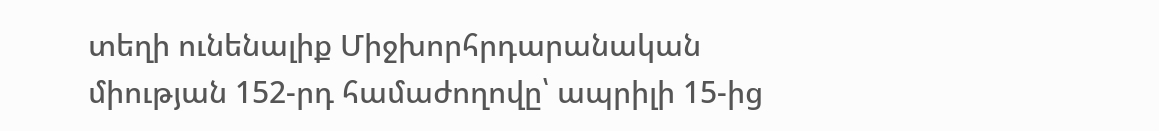տեղի ունենալիք Միջխորհրդարանական միության 152-րդ համաժողովը՝ ապրիլի 15-ից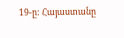19-ը: Հայաստանը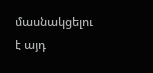մասնակցելու է այդ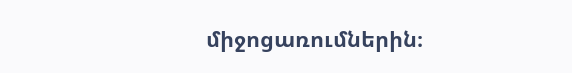միջոցառումներին։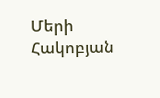Մերի Հակոբյան